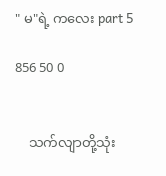" မ"ရဲ့ ကလေး part 5

856 50 0


    သက်လျာတို့သုံး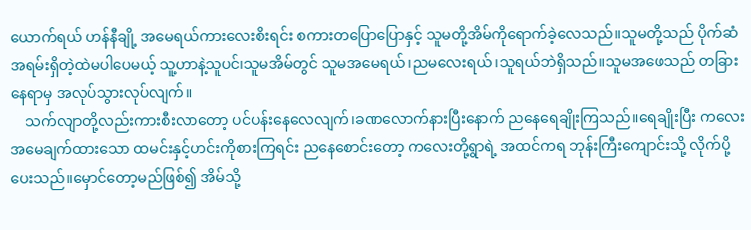ယောက်ရယ် ဟန်နီချို့ အမေရယ်ကားလေးစိးရင်း စကားတပြောပြောနှင့် သူမတို့အိမ်ကိုရောက်ခဲ့လေသည်။သူမတို့သည် ပိုက်ဆံအရမ်းရှိတဲ့ထဲမပါပေမယ့် သူ့ဟာနဲ့သူပင်၊သူမအိမ်တွင် သူမအမေရယ်၊ညမလေးရယ်၊သူရယ်ဘဲရှိသည်။သူမအဖေသည် တခြားနေရာမှ အလုပ်သွားလုပ်လျက်။
    သက်လျာတို့လည်းကားစီးလာတော့ ပင်ပန်းနေလေလျက်၊ခဏလောက်နားပြီးနောက် ညနေရေချိုးကြသည်။ရေချိုးပြီး ကလေးအမေချက်ထားသော ထမင်းနှင့်ဟင်းကိုစားကြရင်း ညနေစောင်းတော့ ကလေးတို့ရွာရဲ့ အထင်ကရ ဘုန်းကြီးကျောင်းသို့ လိုက်ပို့ပေးသည်။မှောင်တော့မည်ဖြစ်၍ အိမ်သို့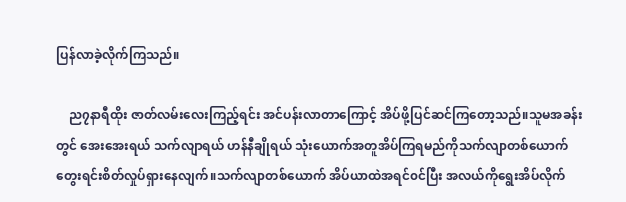ပြန်လာခဲ့လိုက်ကြသည်။

    ည၇နာရီထိုး ဇာတ်လမ်းလေးကြည့်ရင်း အင်ပန်းလာတာကြောင့် အိပ်ဖို့ပြင်ဆင်ကြတော့သည်။သူမအခန်းတွင် အေးအေးရယ် သက်လျာရယ် ဟန်နီချိုရယ် သုံးယောက်အတူအိပ်ကြရမည်ကိုသက်လျာတစ်ယောက်တွေးရင်းစိတ်လှုပ်ရှားနေလျက်။သက်လျာတစ်ယောက် အိပ်ယာထဲအရင်၀င်ပြီး အလယ်ကိုရွေးအိပ်လိုက်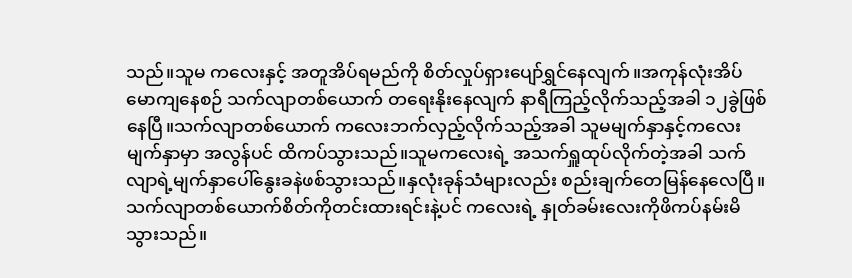သည်။သူမ ကလေးနှင့် အတူအိပ်ရမည်ကို စိတ်လှုပ်ရှားပျော်ရွှင်နေလျက်။အကုန်လုံးအိပ်မောကျနေစဉ် သက်လျာတစ်ယောက် တရေးနိုးနေလျက် နာရီကြည့်လိုက်သည့်အခါ ၁၂ခွဲဖြစ်နေပြီ။သက်လျာတစ်ယောက် ‌ကလေးဘက်လှည့်လိုက်သည့်အခါ သူမမျက်နှာနှင့်ကလေးမျက်နှာမှာ အလွန်ပင် ထိကပ်သွားသည်။သူမကလေးရဲ့ အသက်ရှူ‌ထုပ်လိုက်တဲ့အခါ သက်လျာရဲ့မျက်နှာပေါ်နွေးခနဲဖစ်သွားသည်။နှလုံးခုန်သံများလည်း စည်းချက်တေမြန်နေလေပြီ။သက်လျာတစ်ယောက်စိတ်ကိုတင်းထားရင်းနဲ့ပင် ကလေးရဲ့ နှုတ်ခမ်းလေးကိုဖိကပ်နမ်းမိသွားသည်။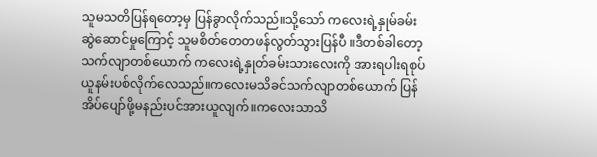သူမသတိပြန်ရတော့မှ ပြန်ခွာလိုက်သည်။သို့သော် ကလေးရဲ့နှုမ်ခမ်းဆွဲဆောင်မှုကြောင့် သူမစိတ်တေတဖန်လွတ်သွားပြန်ပီ ။ဒီတစ်ခါတော့သက်လျာတစ်ယောက် ကလေးရဲ့နှုတ်ခမ်းသားလေးကို အားရပါးရစုပ်ယူနမ်းပစ်လိုက်လေသည်။ကလေးမသိခင်သက်လျာတစ်ယောက် ပြန်အိပ်ပျော်ဖို့မနည်းပင်အားယူလျက်။ကလေးသာသိ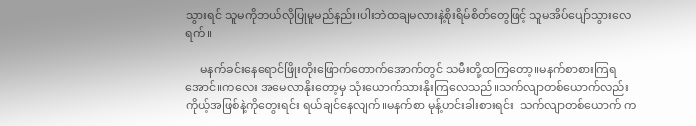သွားရင် သူမကိုဘယ်လိုပြုမူမည်နည်း၊ပါးဘဲထချမလားနဲ့စိုးရိမ်စိတ်တွေဖြင့် သူမအိပ်ပျော်သွားလေရက်။

     မနက်ခင်းနေရောင်ဖြိုးတိုးဖြောက်တောက်အောက်တွင် သမီးတို့ထကြတော့။မနက်စာစားကြရအောင်။ကလေး အမေလာနိုးတော့မှ သုံးယောက်သားနိုးကြလေသည်။သက်လျာတစ်ယောက်လည်း ကိုယ့်အဖြစ်နဲ့ကိုတွေးရင်း ရယ်ချင်နေလျက်။မနက်စာ မုန့်ဟင်းခါးစားရင်း  သက်လျာတစ်ယောက် က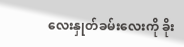လေးနှုတ်ခမ်းလေးကို ခိုး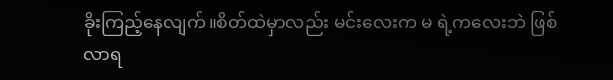ခိုးကြည့်နေလျက်။စိတ်ထဲမှာလည်း မင်းလေးက မ ရဲ့ကလေးဘဲ ဖြစ်လာရ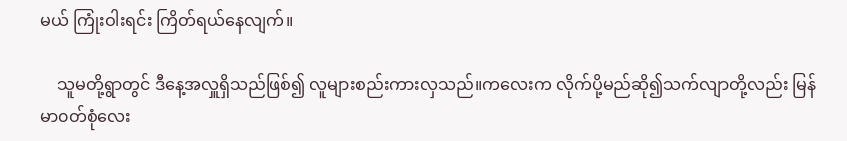မယ် ကြုံးဝါးရင်း ကြိတ်ရယ်နေလျက်။

    သူမတို့ရွာတွင် ဒီနေ့အလှူရှိသည်ဖြစ်၍ လူများစည်းကားလှသည်။ကလေးက လိုက်ပို့မည်ဆို၍သက်လျာတို့လည်း မြန်မာ၀တ်စုံလေး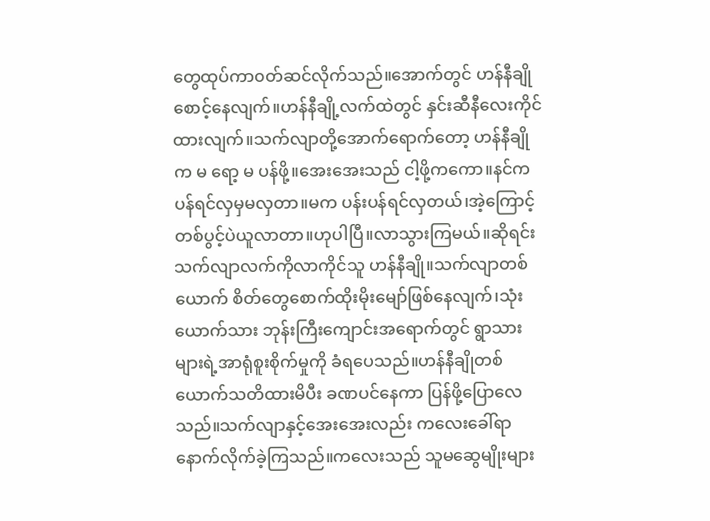တွေထုပ်ကာ၀တ်ဆင်လိုက်သည်။အောက်တွင် ဟန်နီချိုစောင့်နေလျက်။ဟန်နီချို့လက်ထဲတွင် နှင်းဆီနီလေးကိုင်ထားလျက်။သက်လျာတို့အောက်ရောက်တော့ ဟန်နီချိုက မ ရော့ မ ပန်ဖို့။အေးအေးသည် ငါ့ဖို့ကကော။နင်က ပန်ရင်လှမှမလှတာ။မက ပန်းပန်ရင်လှတယ်၊အဲ့ကြောင့်တစ်ပွင့်ပဲယူလာတာ။ဟုပါပြီ။လာသွားကြမယ်။ဆိုရင်းသက်လျာလက်ကိုလာကိုင်သူ ဟန်နီချို။သက်လျာတစ်ယောက် စိတ်တွေစောက်ထိုးမိုးမျော်ဖြစ်နေလျက်၊သုံးယောက်သား ဘုန်းကြီးကျောင်းအရောက်တွင် ရွာသားများရဲ့အာရုံစူးစိုက်မှုကို ခံရပေသည်။ဟန်နီချိုတစ်ယောက်သတိထားမိပီး ခဏပင်နေကာ ပြန်ဖို့ပြော‌လေသည်။သက်လျာနှင့်အေးအေးလည်း ကလေးခေါ်ရာနောက်လိုက်ခဲ့ကြသည်။ကလေးသည် သူမဆွေမျိုးများ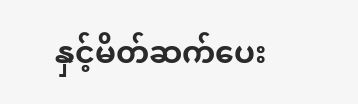နှင့်မိတ်ဆက်ပေး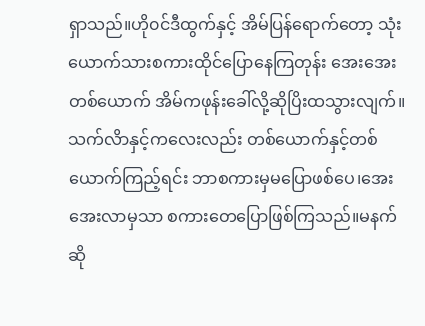ရှာသည်။ဟို၀င်ဒီထွက်နှင့် အိမ်ပြန်ရောက်တော့ သုံးယောက်သားစကားထိုင်ပြောနေကြတုန်း အေးအေးတစ်ယောက် အိမ်ကဖုန်းခေါ်လို့ဆိုပြိးထသွားလျက်။သက်လိာနှင့်ကလေးလည်း တစ်ယောက်နှင့်တစ်ယောက်ကြည့်ရင်း ဘာစကားမှမပြောဖစ်ပေ၊အေးအေးလာမှသာ စကားတေပြောဖြစ်ကြသည်။မနက်ဆို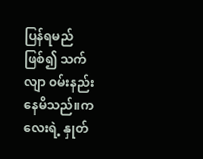ပြန်ရမည် ဖြစ်၍ သက်လျာ ၀မ်းနည်းနေမိသည်။ကလေးရဲ့ နှုတ်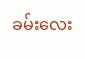ခမ်းလေး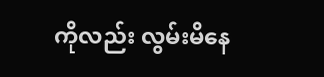ကိုလည်း လွမ်းမိနေ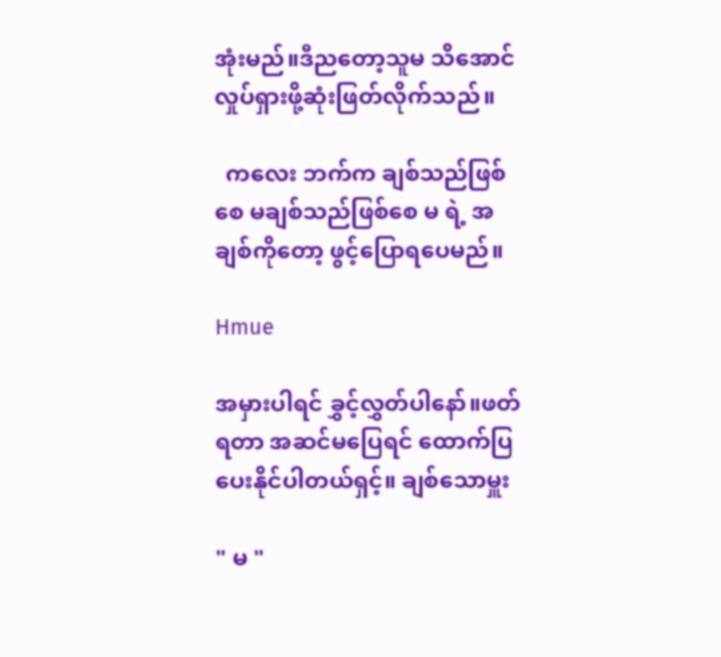အုံးမည်။ဒီညတော့သူမ သိအောင် လှုပ်ရှားဖို့ဆုံးဖြတ်လိုက်သည်။

  ကလေး ဘက်က ချစ်သည်ဖြစ်စေ မချစ်သည်ဖြစ်စေ မ ရဲ့ အချစ်ကိုတော့ ဖွင့်ပြောရပေမည်။

Hmue

အမှားပါရင် ခွှင့်လွှတ်ပါနော်။ဖတ်ရတာ အဆင်မပြေရင် ထောက်ပြပေးနိုင်ပါတယ်ရှင့်။ ချစ်သောမှူး

" မ "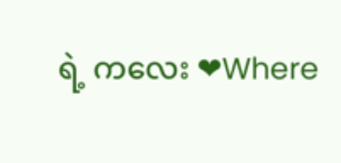ရဲ့ ကလေး ❤Where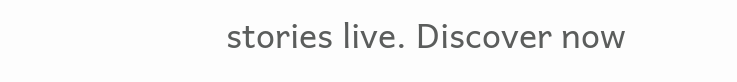stories live. Discover now